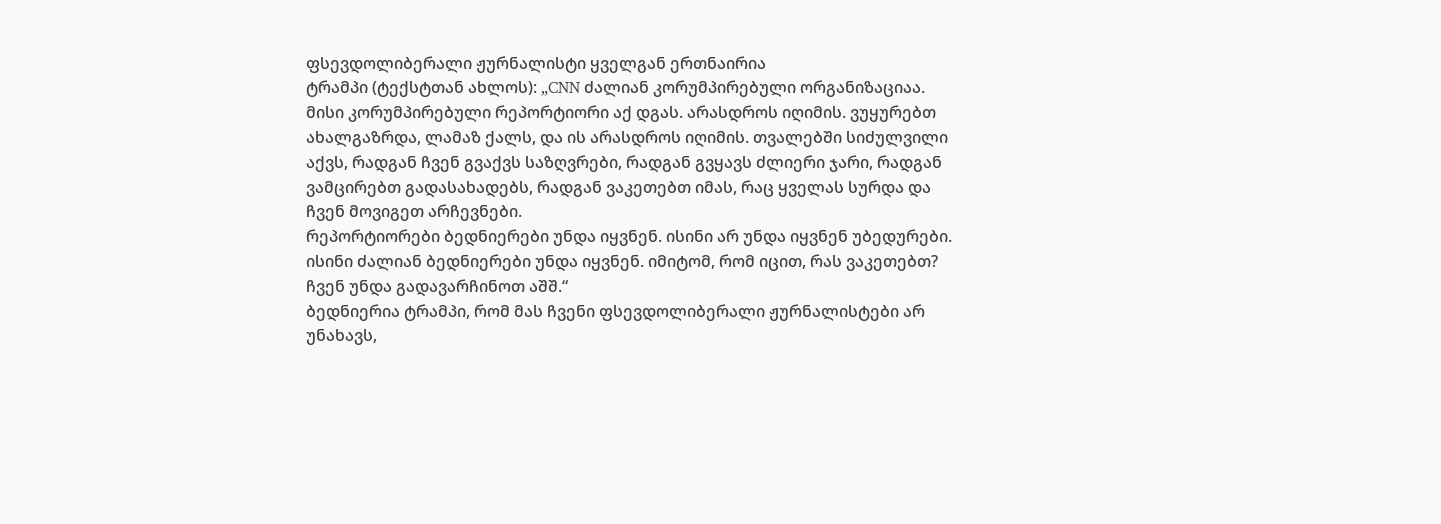ფსევდოლიბერალი ჟურნალისტი ყველგან ერთნაირია
ტრამპი (ტექსტთან ახლოს): „CNN ძალიან კორუმპირებული ორგანიზაციაა. მისი კორუმპირებული რეპორტიორი აქ დგას. არასდროს იღიმის. ვუყურებთ ახალგაზრდა, ლამაზ ქალს, და ის არასდროს იღიმის. თვალებში სიძულვილი აქვს, რადგან ჩვენ გვაქვს საზღვრები, რადგან გვყავს ძლიერი ჯარი, რადგან ვამცირებთ გადასახადებს, რადგან ვაკეთებთ იმას, რაც ყველას სურდა და ჩვენ მოვიგეთ არჩევნები.
რეპორტიორები ბედნიერები უნდა იყვნენ. ისინი არ უნდა იყვნენ უბედურები. ისინი ძალიან ბედნიერები უნდა იყვნენ. იმიტომ, რომ იცით, რას ვაკეთებთ? ჩვენ უნდა გადავარჩინოთ აშშ.“
ბედნიერია ტრამპი, რომ მას ჩვენი ფსევდოლიბერალი ჟურნალისტები არ უნახავს,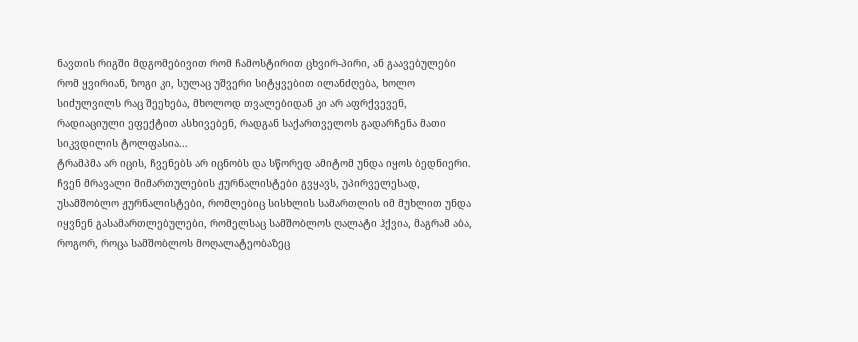ნავთის რიგში მდგომებივით რომ ჩამოსტირით ცხვირ-პირი, ან გაავებულები რომ ყვირიან, ზოგი კი, სულაც უშვერი სიტყვებით ილანძღება, ხოლო სიძულვილს რაც შეეხება, მხოლოდ თვალებიდან კი არ აფრქვევენ, რადიაციული ეფექტით ასხივებენ, რადგან საქართველოს გადარჩენა მათი სიკვდილის ტოლფასია...
ტრამპმა არ იცის, ჩვენებს არ იცნობს და სწორედ ამიტომ უნდა იყოს ბედნიერი. ჩვენ მრავალი მიმართულების ჟურნალისტები გვყავს, უპირველესად, უსამშობლო ჟურნალისტები, რომლებიც სისხლის სამართლის იმ მუხლით უნდა იყვნენ გასამართლებულები, რომელსაც სამშობლოს ღალატი ჰქვია, მაგრამ აბა, როგორ, როცა სამშობლოს მოღალატეობაზეც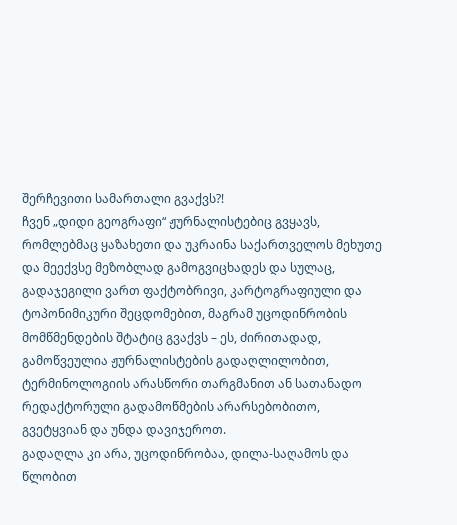შერჩევითი სამართალი გვაქვს?!
ჩვენ „დიდი გეოგრაფი“ ჟურნალისტებიც გვყავს, რომლებმაც ყაზახეთი და უკრაინა საქართველოს მეხუთე და მეექვსე მეზობლად გამოგვიცხადეს და სულაც, გადაჯეგილი ვართ ფაქტობრივი, კარტოგრაფიული და ტოპონიმიკური შეცდომებით, მაგრამ უცოდინრობის მომწმენდების შტატიც გვაქვს – ეს, ძირითადად, გამოწვეულია ჟურნალისტების გადაღლილობით, ტერმინოლოგიის არასწორი თარგმანით ან სათანადო რედაქტორული გადამოწმების არარსებობითო, გვეტყვიან და უნდა დავიჯეროთ.
გადაღლა კი არა, უცოდინრობაა, დილა-საღამოს და წლობით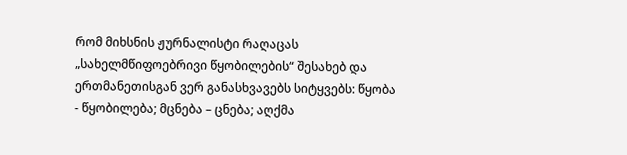რომ მიხსნის ჟურნალისტი რაღაცას „სახელმწიფოებრივი წყობილების“ შესახებ და ერთმანეთისგან ვერ განასხვავებს სიტყვებს: წყობა - წყობილება; მცნება – ცნება; აღქმა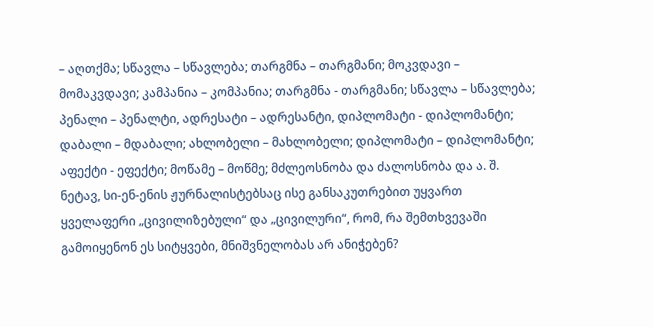– აღთქმა; სწავლა – სწავლება; თარგმნა – თარგმანი; მოკვდავი – მომაკვდავი; კამპანია – კომპანია; თარგმნა - თარგმანი; სწავლა – სწავლება; პენალი – პენალტი, ადრესატი – ადრესანტი, დიპლომატი - დიპლომანტი; დაბალი – მდაბალი; ახლობელი – მახლობელი; დიპლომატი – დიპლომანტი; აფექტი - ეფექტი; მოწამე – მოწმე; მძლეოსნობა და ძალოსნობა და ა. შ.
ნეტავ, სი-ენ-ენის ჟურნალისტებსაც ისე განსაკუთრებით უყვართ ყველაფერი „ცივილიზებული“ და „ცივილური“, რომ, რა შემთხვევაში გამოიყენონ ეს სიტყვები, მნიშვნელობას არ ანიჭებენ?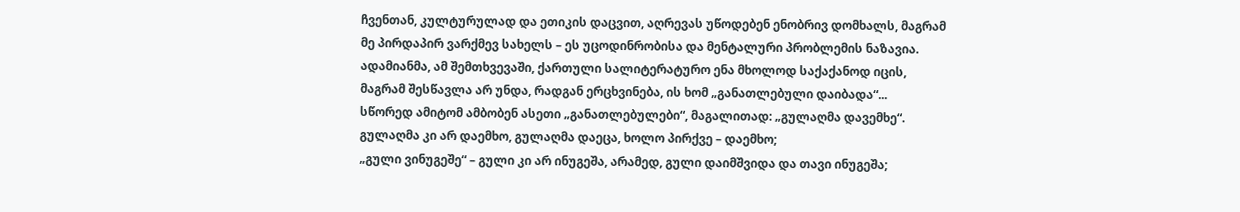ჩვენთან, კულტურულად და ეთიკის დაცვით, აღრევას უწოდებენ ენობრივ დომხალს, მაგრამ მე პირდაპირ ვარქმევ სახელს – ეს უცოდინრობისა და მენტალური პრობლემის ნაზავია. ადამიანმა, ამ შემთხვევაში, ქართული სალიტერატურო ენა მხოლოდ საქაქანოდ იცის, მაგრამ შესწავლა არ უნდა, რადგან ერცხვინება, ის ხომ „განათლებული დაიბადა“...
სწორედ ამიტომ ამბობენ ასეთი „განათლებულები“, მაგალითად: „გულაღმა დავემხე“. გულაღმა კი არ დაემხო, გულაღმა დაეცა, ხოლო პირქვე – დაემხო;
„გული ვინუგეშე“ – გული კი არ ინუგეშა, არამედ, გული დაიმშვიდა და თავი ინუგეშა;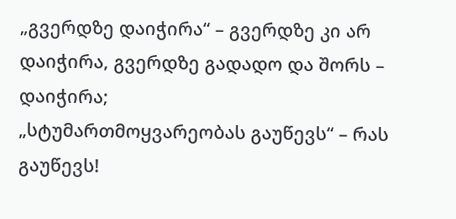„გვერდზე დაიჭირა“ – გვერდზე კი არ დაიჭირა, გვერდზე გადადო და შორს – დაიჭირა;
„სტუმართმოყვარეობას გაუწევს“ – რას გაუწევს!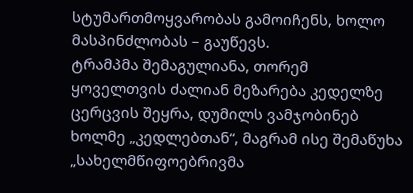სტუმართმოყვარობას გამოიჩენს, ხოლო მასპინძლობას – გაუწევს.
ტრამპმა შემაგულიანა, თორემ ყოველთვის ძალიან მეზარება კედელზე ცერცვის შეყრა, დუმილს ვამჯობინებ ხოლმე „კედლებთან“, მაგრამ ისე შემაწუხა „სახელმწიფოებრივმა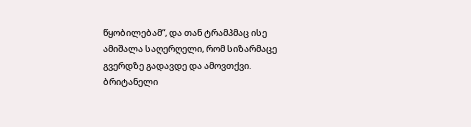წყობილებამ“, და თან ტრამპმაც ისე ამიშალა საღერღელი, რომ სიზარმაცე გვერდზე გადავდე და ამოვთქვი.
ბრიტანელი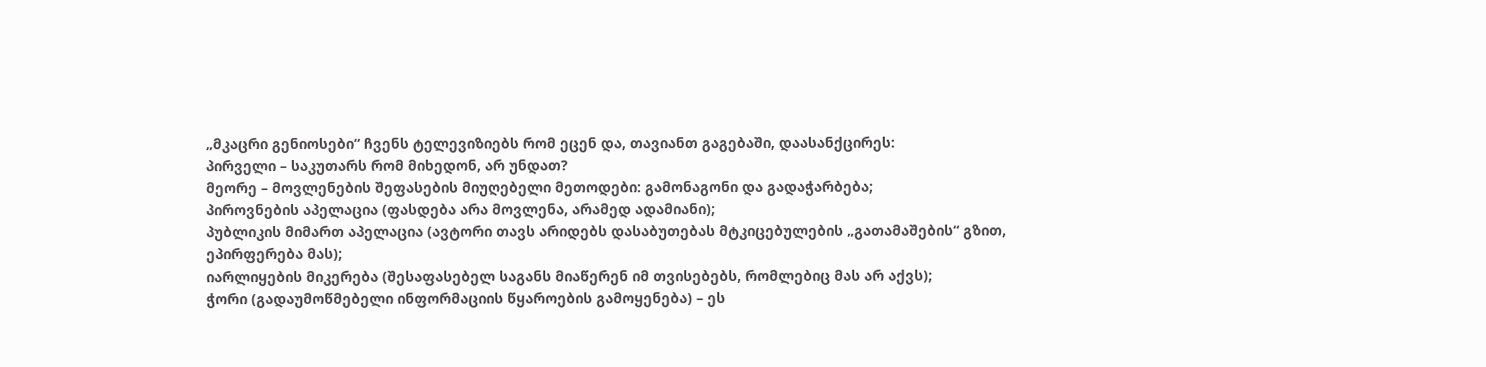„მკაცრი გენიოსები“ ჩვენს ტელევიზიებს რომ ეცენ და, თავიანთ გაგებაში, დაასანქცირეს:
პირველი – საკუთარს რომ მიხედონ, არ უნდათ?
მეორე – მოვლენების შეფასების მიუღებელი მეთოდები: გამონაგონი და გადაჭარბება;
პიროვნების აპელაცია (ფასდება არა მოვლენა, არამედ ადამიანი);
პუბლიკის მიმართ აპელაცია (ავტორი თავს არიდებს დასაბუთებას მტკიცებულების „გათამაშების“ გზით, ეპირფერება მას);
იარლიყების მიკერება (შესაფასებელ საგანს მიაწერენ იმ თვისებებს, რომლებიც მას არ აქვს);
ჭორი (გადაუმოწმებელი ინფორმაციის წყაროების გამოყენება) – ეს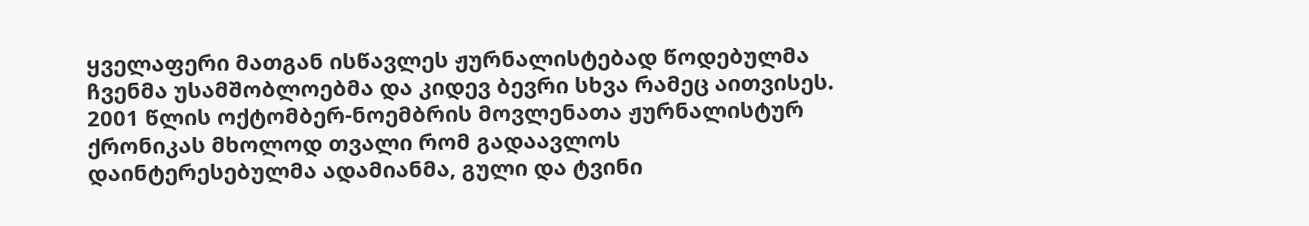ყველაფერი მათგან ისწავლეს ჟურნალისტებად წოდებულმა ჩვენმა უსამშობლოებმა და კიდევ ბევრი სხვა რამეც აითვისეს. 2001 წლის ოქტომბერ-ნოემბრის მოვლენათა ჟურნალისტურ ქრონიკას მხოლოდ თვალი რომ გადაავლოს დაინტერესებულმა ადამიანმა, გული და ტვინი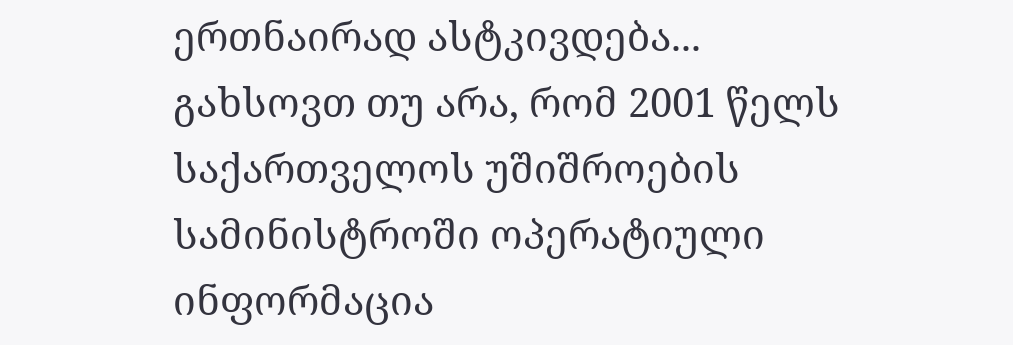ერთნაირად ასტკივდება...
გახსოვთ თუ არა, რომ 2001 წელს საქართველოს უშიშროების სამინისტროში ოპერატიული ინფორმაცია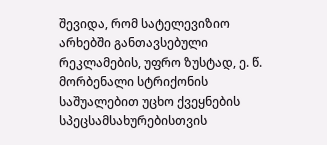შევიდა, რომ სატელევიზიო არხებში განთავსებული რეკლამების, უფრო ზუსტად, ე. წ. მორბენალი სტრიქონის საშუალებით უცხო ქვეყნების სპეცსამსახურებისთვის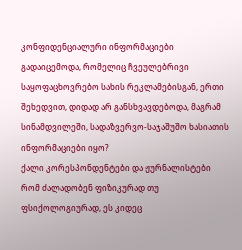კონფიდენციალური ინფორმაციები გადაიცემოდა, რომელიც ჩვეულებრივი საყოფაცხოვრებო სახის რეკლამებისგან, ერთი შეხედვით, დიდად არ განსხვავდებოდა, მაგრამ სინამდვილეში, სადაზვერვო-საჯაშუშო ხასიათის ინფორმაციები იყო?
ქალი კორესპონდენტები და ჟურნალისტები რომ ძალადობენ ფიზიკურად თუ ფსიქოლოგიურად, ეს კიდეც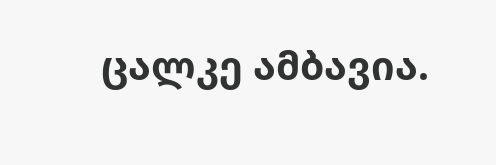ცალკე ამბავია.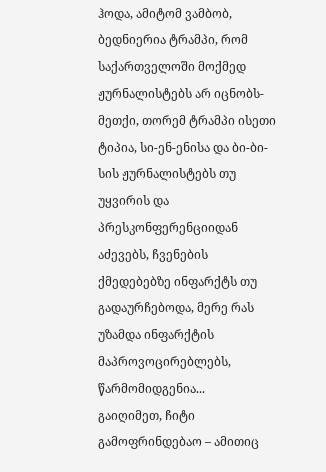ჰოდა, ამიტომ ვამბობ, ბედნიერია ტრამპი, რომ საქართველოში მოქმედ ჟურნალისტებს არ იცნობს-მეთქი, თორემ ტრამპი ისეთი ტიპია, სი-ენ-ენისა და ბი-ბი-სის ჟურნალისტებს თუ უყვირის და პრესკონფერენციიდან აძევებს, ჩვენების ქმედებებზე ინფარქტს თუ გადაურჩებოდა, მერე რას უზამდა ინფარქტის მაპროვოცირებლებს, წარმომიდგენია...
გაიღიმეთ, ჩიტი გამოფრინდებაო – ამითიც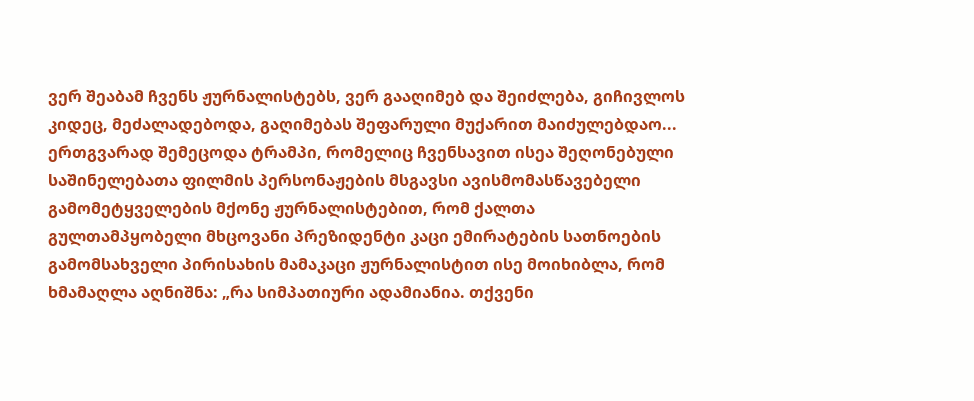ვერ შეაბამ ჩვენს ჟურნალისტებს, ვერ გააღიმებ და შეიძლება, გიჩივლოს კიდეც, მეძალადებოდა, გაღიმებას შეფარული მუქარით მაიძულებდაო...
ერთგვარად შემეცოდა ტრამპი, რომელიც ჩვენსავით ისეა შეღონებული საშინელებათა ფილმის პერსონაჟების მსგავსი ავისმომასწავებელი გამომეტყველების მქონე ჟურნალისტებით, რომ ქალთა გულთამპყობელი მხცოვანი პრეზიდენტი კაცი ემირატების სათნოების გამომსახველი პირისახის მამაკაცი ჟურნალისტით ისე მოიხიბლა, რომ ხმამაღლა აღნიშნა: „რა სიმპათიური ადამიანია. თქვენი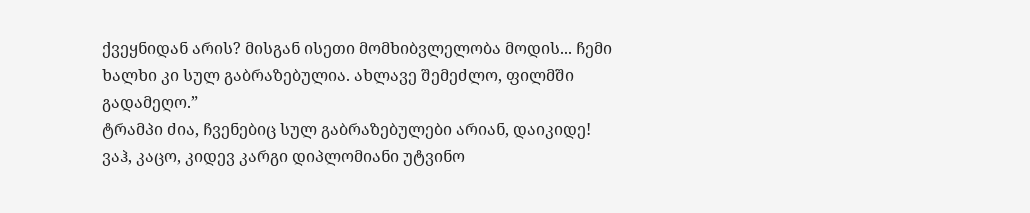ქვეყნიდან არის? მისგან ისეთი მომხიბვლელობა მოდის... ჩემი ხალხი კი სულ გაბრაზებულია. ახლავე შემეძლო, ფილმში გადამეღო.”
ტრამპი ძია, ჩვენებიც სულ გაბრაზებულები არიან, დაიკიდე!
ვაჰ, კაცო, კიდევ კარგი დიპლომიანი უტვინო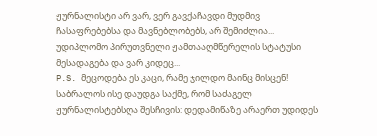ჟურნალისტი არ ვარ, ვერ გავქაჩავდი მუდმივ ჩასაფრებებსა და მავნებლობებს, არ შემიძლია...
უდიპლომო პირუთვნელი ჟამთააღმწერელის სტატუსი მესადაგება და ვარ კიდეც...
P.S. მეცოდება ეს კაცი, რამე ჯილდო მაინც მისცენ!
საბრალოს ისე დაუდგა საქმე, რომ საძაგელ ჟურნალისტებსღა შესჩივის: დედამიწაზე არაერთ უდიდეს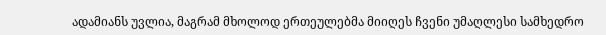ადამიანს უვლია, მაგრამ მხოლოდ ერთეულებმა მიიღეს ჩვენი უმაღლესი სამხედრო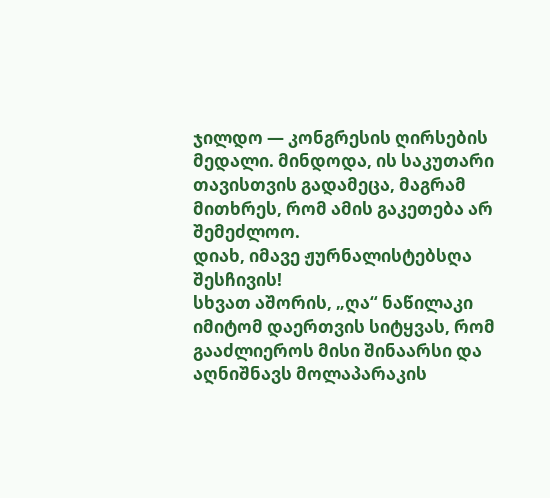ჯილდო — კონგრესის ღირსების მედალი. მინდოდა, ის საკუთარი თავისთვის გადამეცა, მაგრამ მითხრეს, რომ ამის გაკეთება არ შემეძლოო.
დიახ, იმავე ჟურნალისტებსღა შესჩივის!
სხვათ აშორის, „ღა“ ნაწილაკი იმიტომ დაერთვის სიტყვას, რომ გააძლიეროს მისი შინაარსი და აღნიშნავს მოლაპარაკის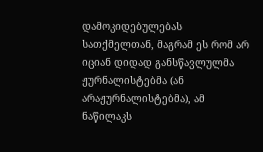დამოკიდებულებას სათქმელთან, მაგრამ ეს რომ არ იციან დიდად განსწავლულმა ჟურნალისტებმა (ან არაჟურნალისტებმა), ამ ნაწილაკს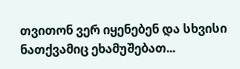თვითონ ვერ იყენებენ და სხვისი ნათქვამიც ეხამუშებათ...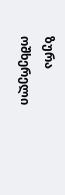ზურა ოშხერელი